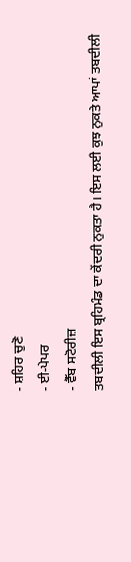- ਸ਼ਹਿਰ ਚੁਣੋ
- ਈ-ਪੇਪਰ
- ਵੈੱਬ ਸਟੋਰੀਜ਼
ਤਬਦੀਲੀ ਇਸ ਬ੍ਰਹਿਮੰਡ ਦਾ ਕੇਂਦਰੀ ਨੁਕਤਾ ਹੈ। ਇਸ ਲਈ ਕੁਝ ਨੁਕਤੇ ਆਪਾਂ ਤਬਦੀਲੀ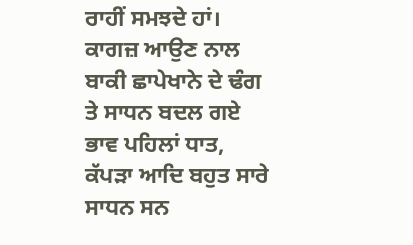ਰਾਹੀਂ ਸਮਝਦੇ ਹਾਂ। ਕਾਗਜ਼ ਆਉਣ ਨਾਲ ਬਾਕੀ ਛਾਪੇਖਾਨੇ ਦੇ ਢੰਗ ਤੇ ਸਾਧਨ ਬਦਲ ਗਏ ਭਾਵ ਪਹਿਲਾਂ ਧਾਤ, ਕੱਪੜਾ ਆਦਿ ਬਹੁਤ ਸਾਰੇ ਸਾਧਨ ਸਨ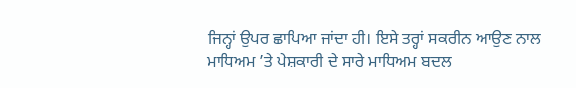ਜਿਨ੍ਹਾਂ ਉਪਰ ਛਾਪਿਆ ਜਾਂਦਾ ਹੀ। ਇਸੇ ਤਰ੍ਹਾਂ ਸਕਰੀਨ ਆਉਣ ਨਾਲ ਮਾਧਿਅਮ ’ਤੇ ਪੇਸ਼ਕਾਰੀ ਦੇ ਸਾਰੇ ਮਾਧਿਅਮ ਬਦਲ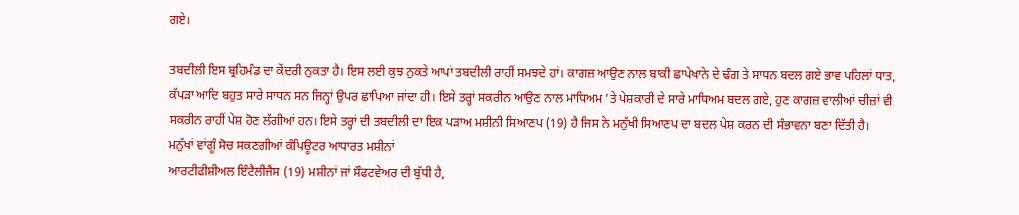ਗਏ।

ਤਬਦੀਲੀ ਇਸ ਬ੍ਰਹਿਮੰਡ ਦਾ ਕੇਂਦਰੀ ਨੁਕਤਾ ਹੈ। ਇਸ ਲਈ ਕੁਝ ਨੁਕਤੇ ਆਪਾਂ ਤਬਦੀਲੀ ਰਾਹੀਂ ਸਮਝਦੇ ਹਾਂ। ਕਾਗਜ਼ ਆਉਣ ਨਾਲ ਬਾਕੀ ਛਾਪੇਖਾਨੇ ਦੇ ਢੰਗ ਤੇ ਸਾਧਨ ਬਦਲ ਗਏ ਭਾਵ ਪਹਿਲਾਂ ਧਾਤ, ਕੱਪੜਾ ਆਦਿ ਬਹੁਤ ਸਾਰੇ ਸਾਧਨ ਸਨ ਜਿਨ੍ਹਾਂ ਉਪਰ ਛਾਪਿਆ ਜਾਂਦਾ ਹੀ। ਇਸੇ ਤਰ੍ਹਾਂ ਸਕਰੀਨ ਆਉਣ ਨਾਲ ਮਾਧਿਅਮ ’ਤੇ ਪੇਸ਼ਕਾਰੀ ਦੇ ਸਾਰੇ ਮਾਧਿਅਮ ਬਦਲ ਗਏ, ਹੁਣ ਕਾਗਜ਼ ਵਾਲੀਆਂ ਚੀਜ਼ਾਂ ਵੀ ਸਕਰੀਨ ਰਾਹੀਂ ਪੇਸ਼ ਹੋਣ ਲੱਗੀਆਂ ਹਨ। ਇਸੇ ਤਰ੍ਹਾਂ ਦੀ ਤਬਦੀਲੀ ਦਾ ਇਕ ਪੜਾਅ ਮਸ਼ੀਨੀ ਸਿਆਣਪ (19) ਹੈ ਜਿਸ ਨੇ ਮਨੁੱਖੀ ਸਿਆਣਪ ਦਾ ਬਦਲ ਪੇਸ਼ ਕਰਨ ਦੀ ਸੰਭਾਵਨਾ ਬਣਾ ਦਿੱਤੀ ਹੈ।
ਮਨੁੱਖਾਂ ਵਾਂਗੂੰ ਸੋਚ ਸਕਣਗੀਆਂ ਕੰਪਿਊਟਰ ਆਧਾਰਤ ਮਸ਼ੀਨਾਂ
ਆਰਟੀਫੀਸ਼ੀਅਲ ਇੰਟੈਲੀਜੈਂਸ (19) ਮਸ਼ੀਨਾਂ ਜਾਂ ਸੌਫਟਵੇਅਰ ਦੀ ਬੁੱਧੀ ਹੈ,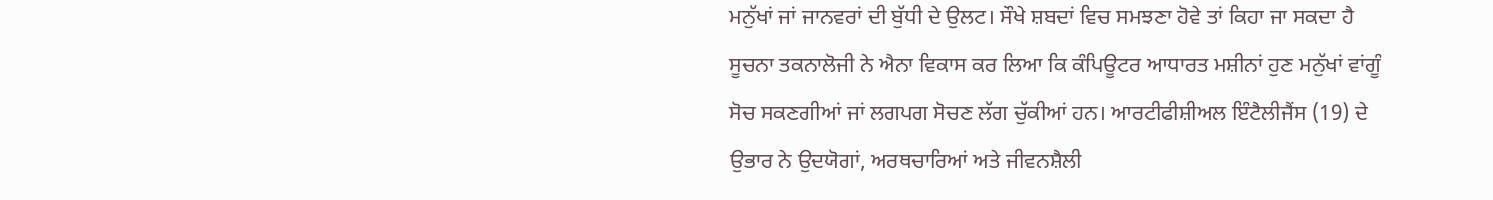ਮਨੁੱਖਾਂ ਜਾਂ ਜਾਨਵਰਾਂ ਦੀ ਬੁੱਧੀ ਦੇ ਉਲਟ। ਸੌਖੇ ਸ਼ਬਦਾਂ ਵਿਚ ਸਮਝਣਾ ਹੋਵੇ ਤਾਂ ਕਿਹਾ ਜਾ ਸਕਦਾ ਹੈ ਸੂਚਨਾ ਤਕਨਾਲੋਜੀ ਨੇ ਐਨਾ ਵਿਕਾਸ ਕਰ ਲਿਆ ਕਿ ਕੰਪਿਊਟਰ ਆਧਾਰਤ ਮਸ਼ੀਨਾਂ ਹੁਣ ਮਨੁੱਖਾਂ ਵਾਂਗੂੰ ਸੋਚ ਸਕਣਗੀਆਂ ਜਾਂ ਲਗਪਗ ਸੋਚਣ ਲੱਗ ਚੁੱਕੀਆਂ ਹਨ। ਆਰਟੀਫੀਸ਼ੀਅਲ ਇੰਟੈਲੀਜੈਂਸ (19) ਦੇ ਉਭਾਰ ਨੇ ਉਦਯੋਗਾਂ, ਅਰਥਚਾਰਿਆਂ ਅਤੇ ਜੀਵਨਸ਼ੈਲੀ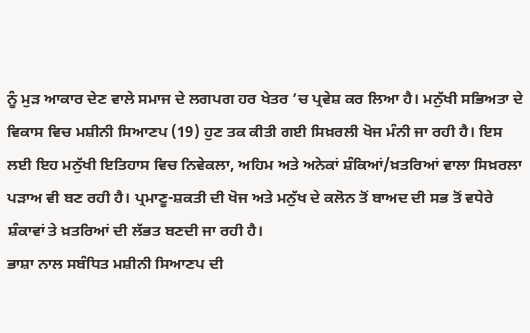ਨੂੰ ਮੁੜ ਆਕਾਰ ਦੇਣ ਵਾਲੇ ਸਮਾਜ ਦੇ ਲਗਪਗ ਹਰ ਖੇਤਰ ’ਚ ਪ੍ਰਵੇਸ਼ ਕਰ ਲਿਆ ਹੈ। ਮਨੁੱਖੀ ਸਭਿਅਤਾ ਦੇ ਵਿਕਾਸ ਵਿਚ ਮਸ਼ੀਨੀ ਸਿਆਣਪ (19) ਹੁਣ ਤਕ ਕੀਤੀ ਗਈ ਸਿਖ਼ਰਲੀ ਖੋਜ ਮੰਨੀ ਜਾ ਰਹੀ ਹੈ। ਇਸ ਲਈ ਇਹ ਮਨੁੱਖੀ ਇਤਿਹਾਸ ਵਿਚ ਨਿਵੇਕਲਾ, ਅਹਿਮ ਅਤੇ ਅਨੇਕਾਂ ਸ਼ੰਕਿਆਂ/ਖ਼ਤਰਿਆਂ ਵਾਲਾ ਸਿਖ਼ਰਲਾ ਪੜਾਅ ਵੀ ਬਣ ਰਹੀ ਹੈ। ਪ੍ਰਮਾਣੂ-ਸ਼ਕਤੀ ਦੀ ਖੋਜ ਅਤੇ ਮਨੁੱਖ ਦੇ ਕਲੋਨ ਤੋਂ ਬਾਅਦ ਦੀ ਸਭ ਤੋਂ ਵਧੇਰੇ ਸ਼ੰਕਾਵਾਂ ਤੇ ਖ਼ਤਰਿਆਂ ਦੀ ਲੱਭਤ ਬਣਦੀ ਜਾ ਰਹੀ ਹੈ।
ਭਾਸ਼ਾ ਨਾਲ ਸਬੰਧਿਤ ਮਸ਼ੀਨੀ ਸਿਆਣਪ ਦੀ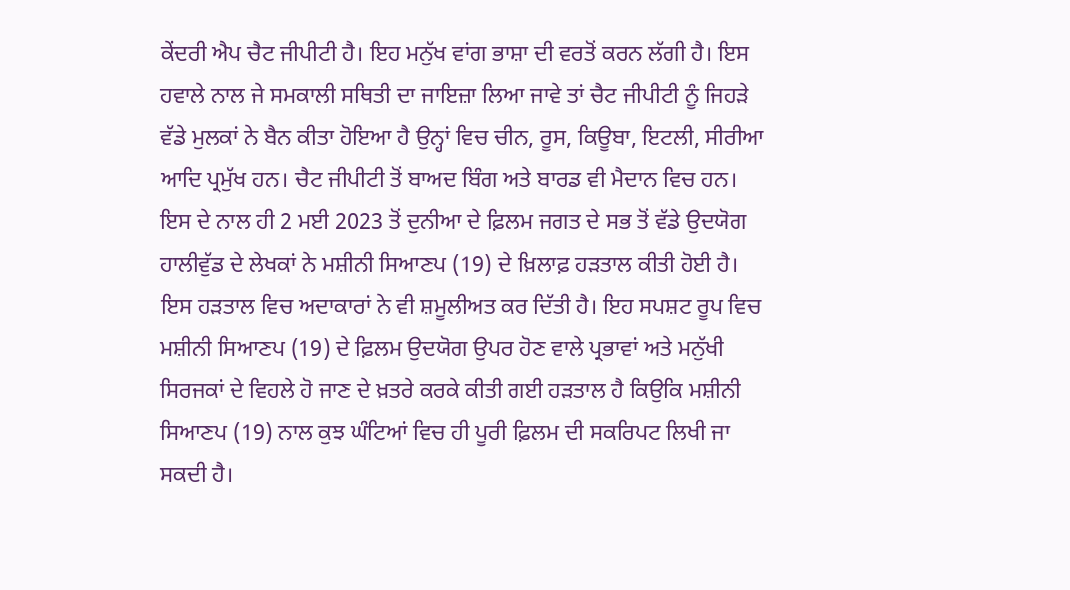ਕੇਂਦਰੀ ਐਪ ਚੈਟ ਜੀਪੀਟੀ ਹੈ। ਇਹ ਮਨੁੱਖ ਵਾਂਗ ਭਾਸ਼ਾ ਦੀ ਵਰਤੋਂ ਕਰਨ ਲੱਗੀ ਹੈ। ਇਸ ਹਵਾਲੇ ਨਾਲ ਜੇ ਸਮਕਾਲੀ ਸਥਿਤੀ ਦਾ ਜਾਇਜ਼ਾ ਲਿਆ ਜਾਵੇ ਤਾਂ ਚੈਟ ਜੀਪੀਟੀ ਨੂੰ ਜਿਹੜੇ ਵੱਡੇ ਮੁਲਕਾਂ ਨੇ ਬੈਨ ਕੀਤਾ ਹੋਇਆ ਹੈ ਉਨ੍ਹਾਂ ਵਿਚ ਚੀਨ, ਰੂਸ, ਕਿਊਬਾ, ਇਟਲੀ, ਸੀਰੀਆ ਆਦਿ ਪ੍ਰਮੁੱਖ ਹਨ। ਚੈਟ ਜੀਪੀਟੀ ਤੋਂ ਬਾਅਦ ਬਿੰਗ ਅਤੇ ਬਾਰਡ ਵੀ ਮੈਦਾਨ ਵਿਚ ਹਨ। ਇਸ ਦੇ ਨਾਲ ਹੀ 2 ਮਈ 2023 ਤੋਂ ਦੁਨੀਆ ਦੇ ਫ਼ਿਲਮ ਜਗਤ ਦੇ ਸਭ ਤੋਂ ਵੱਡੇ ਉਦਯੋਗ ਹਾਲੀਵੁੱਡ ਦੇ ਲੇਖਕਾਂ ਨੇ ਮਸ਼ੀਨੀ ਸਿਆਣਪ (19) ਦੇ ਖ਼ਿਲਾਫ਼ ਹੜਤਾਲ ਕੀਤੀ ਹੋਈ ਹੈ। ਇਸ ਹੜਤਾਲ ਵਿਚ ਅਦਾਕਾਰਾਂ ਨੇ ਵੀ ਸ਼ਮੂਲੀਅਤ ਕਰ ਦਿੱਤੀ ਹੈ। ਇਹ ਸਪਸ਼ਟ ਰੂਪ ਵਿਚ ਮਸ਼ੀਨੀ ਸਿਆਣਪ (19) ਦੇ ਫ਼ਿਲਮ ਉਦਯੋਗ ਉਪਰ ਹੋਣ ਵਾਲੇ ਪ੍ਰਭਾਵਾਂ ਅਤੇ ਮਨੁੱਖੀ ਸਿਰਜਕਾਂ ਦੇ ਵਿਹਲੇ ਹੋ ਜਾਣ ਦੇ ਖ਼ਤਰੇ ਕਰਕੇ ਕੀਤੀ ਗਈ ਹੜਤਾਲ ਹੈ ਕਿਉਕਿ ਮਸ਼ੀਨੀ ਸਿਆਣਪ (19) ਨਾਲ ਕੁਝ ਘੰਟਿਆਂ ਵਿਚ ਹੀ ਪੂਰੀ ਫ਼ਿਲਮ ਦੀ ਸਕਰਿਪਟ ਲਿਖੀ ਜਾ ਸਕਦੀ ਹੈ।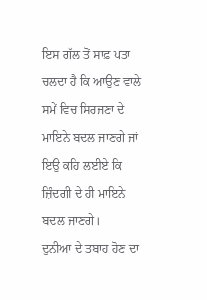ਇਸ ਗੱਲ ਤੋਂ ਸਾਫ਼ ਪਤਾ ਚਲਦਾ ਹੈ ਕਿ ਆਉਣ ਵਾਲੇ ਸਮੇਂ ਵਿਚ ਸਿਰਜਣਾ ਦੇ ਮਾਇਨੇ ਬਦਲ ਜਾਣਗੇ ਜਾਂ ਇਉ ਕਹਿ ਲਈਏ ਕਿ ਜ਼ਿੰਦਗੀ ਦੇ ਹੀ ਮਾਇਨੇ ਬਦਲ ਜਾਣਗੇ।
ਦੁਨੀਆ ਦੇ ਤਬਾਹ ਹੋਣ ਦਾ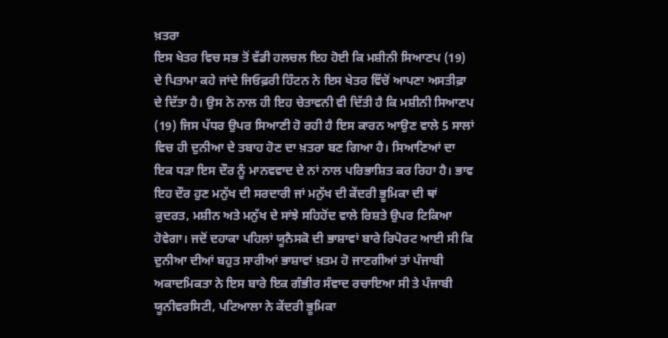ਖ਼ਤਰਾ
ਇਸ ਖੇਤਰ ਵਿਚ ਸਭ ਤੋਂ ਵੱਡੀ ਹਲਚਲ ਇਹ ਹੋਈ ਕਿ ਮਸ਼ੀਨੀ ਸਿਆਣਪ (19) ਦੇ ਪਿਤਾਮਾ ਕਹੇ ਜਾਂਦੇ ਜਿਓਫ਼ਰੀ ਹਿੰਟਨ ਨੇ ਇਸ ਖੇਤਰ ਵਿੱਚੋਂ ਆਪਣਾ ਅਸਤੀਫ਼ਾ ਦੇ ਦਿੱਤਾ ਹੈ। ਉਸ ਨੇ ਨਾਲ ਹੀ ਇਹ ਚੇਤਾਵਨੀ ਵੀ ਦਿੱਤੀ ਹੈ ਕਿ ਮਸ਼ੀਨੀ ਸਿਆਣਪ (19) ਜਿਸ ਪੱਧਰ ਉਪਰ ਸਿਆਣੀ ਹੋ ਰਹੀ ਹੈ ਇਸ ਕਾਰਨ ਆਉਣ ਵਾਲੇ 5 ਸਾਲਾਂ ਵਿਚ ਹੀ ਦੁਨੀਆ ਦੇ ਤਬਾਹ ਹੋਣ ਦਾ ਖ਼ਤਰਾ ਬਣ ਗਿਆ ਹੈ। ਸਿਆਣਿਆਂ ਦਾ ਇਕ ਧੜਾ ਇਸ ਦੌਰ ਨੂੰ ਮਾਨਵਵਾਦ ਦੇ ਨਾਂ ਨਾਲ ਪਰਿਭਾਸ਼ਿਤ ਕਰ ਰਿਹਾ ਹੈ। ਭਾਵ ਇਹ ਦੌਰ ਹੁਣ ਮਨੁੱਖ ਦੀ ਸਰਦਾਰੀ ਜਾਂ ਮਨੁੱਖ ਦੀ ਕੇਂਦਰੀ ਭੂਮਿਕਾ ਦੀ ਥਾਂ ਕੁਦਰਤ, ਮਸ਼ੀਨ ਅਤੇ ਮਨੁੱਖ ਦੇ ਸਾਂਝੇ ਸਹਿਹੋਂਦ ਵਾਲੇ ਰਿਸ਼ਤੇ ਉਪਰ ਟਿਕਿਆ ਹੋਵੇਗਾ। ਜਦੋਂ ਦਹਾਕਾ ਪਹਿਲਾਂ ਯੂਨੈਸਕੋ ਦੀ ਭਾਸ਼ਾਵਾਂ ਬਾਰੇ ਰਿਪੋਰਟ ਆਈ ਸੀ ਕਿ ਦੁਨੀਆ ਦੀਆਂ ਬਹੁਤ ਸਾਰੀਆਂ ਭਾਸ਼ਾਵਾਂ ਖ਼ਤਮ ਹੋ ਜਾਣਗੀਆਂ ਤਾਂ ਪੰਜਾਬੀ ਅਕਾਦਮਿਕਤਾ ਨੇ ਇਸ ਬਾਰੇ ਇਕ ਗੰਭੀਰ ਸੰਵਾਦ ਰਚਾਇਆ ਸੀ ਤੇ ਪੰਜਾਬੀ ਯੂਨੀਵਰਸਿਟੀ, ਪਟਿਆਲਾ ਨੇ ਕੇਂਦਰੀ ਭੂਮਿਕਾ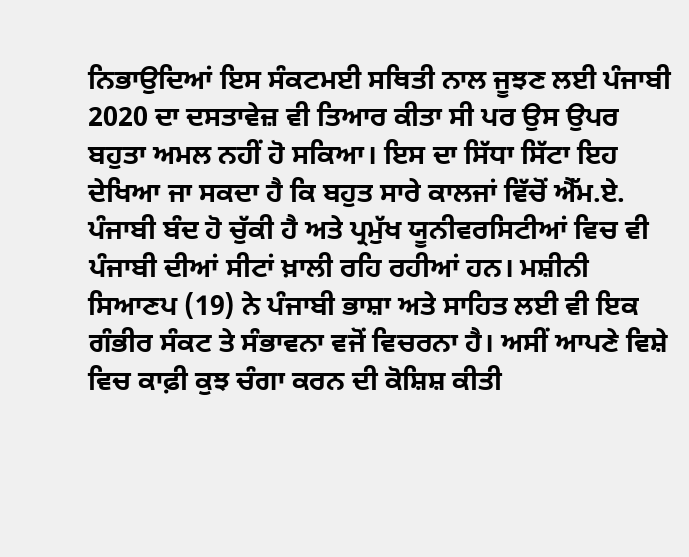ਨਿਭਾਉਦਿਆਂ ਇਸ ਸੰਕਟਮਈ ਸਥਿਤੀ ਨਾਲ ਜੂਝਣ ਲਈ ਪੰਜਾਬੀ 2020 ਦਾ ਦਸਤਾਵੇਜ਼ ਵੀ ਤਿਆਰ ਕੀਤਾ ਸੀ ਪਰ ਉਸ ਉਪਰ ਬਹੁਤਾ ਅਮਲ ਨਹੀਂ ਹੋ ਸਕਿਆ। ਇਸ ਦਾ ਸਿੱਧਾ ਸਿੱਟਾ ਇਹ ਦੇਖਿਆ ਜਾ ਸਕਦਾ ਹੈ ਕਿ ਬਹੁਤ ਸਾਰੇ ਕਾਲਜਾਂ ਵਿੱਚੋਂ ਐੱਮ.ਏ. ਪੰਜਾਬੀ ਬੰਦ ਹੋ ਚੁੱਕੀ ਹੈ ਅਤੇ ਪ੍ਰਮੁੱਖ ਯੂਨੀਵਰਸਿਟੀਆਂ ਵਿਚ ਵੀ ਪੰਜਾਬੀ ਦੀਆਂ ਸੀਟਾਂ ਖ਼ਾਲੀ ਰਹਿ ਰਹੀਆਂ ਹਨ। ਮਸ਼ੀਨੀ ਸਿਆਣਪ (19) ਨੇ ਪੰਜਾਬੀ ਭਾਸ਼ਾ ਅਤੇ ਸਾਹਿਤ ਲਈ ਵੀ ਇਕ ਗੰਭੀਰ ਸੰਕਟ ਤੇ ਸੰਭਾਵਨਾ ਵਜੋਂ ਵਿਚਰਨਾ ਹੈ। ਅਸੀਂ ਆਪਣੇ ਵਿਸ਼ੇ ਵਿਚ ਕਾਫ਼ੀ ਕੁਝ ਚੰਗਾ ਕਰਨ ਦੀ ਕੋਸ਼ਿਸ਼ ਕੀਤੀ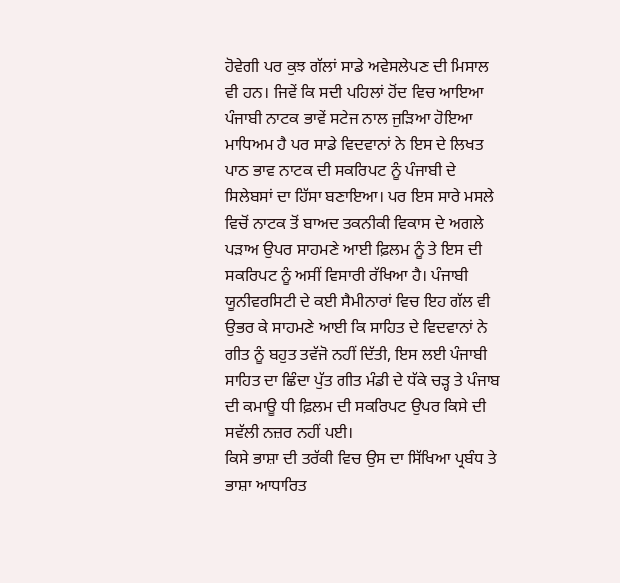ਹੋਵੇਗੀ ਪਰ ਕੁਝ ਗੱਲਾਂ ਸਾਡੇ ਅਵੇਸਲੇਪਣ ਦੀ ਮਿਸਾਲ ਵੀ ਹਨ। ਜਿਵੇਂ ਕਿ ਸਦੀ ਪਹਿਲਾਂ ਹੋਂਦ ਵਿਚ ਆਇਆ ਪੰਜਾਬੀ ਨਾਟਕ ਭਾਵੇਂ ਸਟੇਜ ਨਾਲ ਜੁੜਿਆ ਹੋਇਆ ਮਾਧਿਅਮ ਹੈ ਪਰ ਸਾਡੇ ਵਿਦਵਾਨਾਂ ਨੇ ਇਸ ਦੇ ਲਿਖਤ ਪਾਠ ਭਾਵ ਨਾਟਕ ਦੀ ਸਕਰਿਪਟ ਨੂੰ ਪੰਜਾਬੀ ਦੇ ਸਿਲੇਬਸਾਂ ਦਾ ਹਿੱਸਾ ਬਣਾਇਆ। ਪਰ ਇਸ ਸਾਰੇ ਮਸਲੇ ਵਿਚੋਂ ਨਾਟਕ ਤੋਂ ਬਾਅਦ ਤਕਨੀਕੀ ਵਿਕਾਸ ਦੇ ਅਗਲੇ ਪੜਾਅ ਉਪਰ ਸਾਹਮਣੇ ਆਈ ਫ਼ਿਲਮ ਨੂੰ ਤੇ ਇਸ ਦੀ ਸਕਰਿਪਟ ਨੂੰ ਅਸੀਂ ਵਿਸਾਰੀ ਰੱਖਿਆ ਹੈ। ਪੰਜਾਬੀ ਯੂਨੀਵਰਸਿਟੀ ਦੇ ਕਈ ਸੈਮੀਨਾਰਾਂ ਵਿਚ ਇਹ ਗੱਲ ਵੀ ਉਭਰ ਕੇ ਸਾਹਮਣੇ ਆਈ ਕਿ ਸਾਹਿਤ ਦੇ ਵਿਦਵਾਨਾਂ ਨੇ ਗੀਤ ਨੂੰ ਬਹੁਤ ਤਵੱਜੋ ਨਹੀਂ ਦਿੱਤੀ, ਇਸ ਲਈ ਪੰਜਾਬੀ ਸਾਹਿਤ ਦਾ ਛਿੰਦਾ ਪੁੱਤ ਗੀਤ ਮੰਡੀ ਦੇ ਧੱਕੇ ਚੜ੍ਹ ਤੇ ਪੰਜਾਬ ਦੀ ਕਮਾਊ ਧੀ ਫ਼ਿਲਮ ਦੀ ਸਕਰਿਪਟ ਉਪਰ ਕਿਸੇ ਦੀ ਸਵੱਲੀ ਨਜ਼ਰ ਨਹੀਂ ਪਈ।
ਕਿਸੇ ਭਾਸ਼ਾ ਦੀ ਤਰੱਕੀ ਵਿਚ ਉਸ ਦਾ ਸਿੱਖਿਆ ਪ੍ਰਬੰਧ ਤੇ ਭਾਸ਼ਾ ਆਧਾਰਿਤ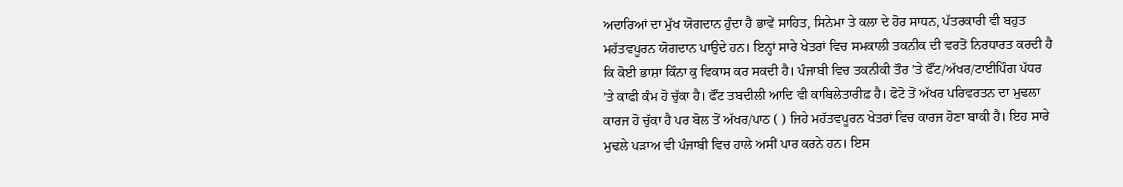ਅਦਾਰਿਆਂ ਦਾ ਮੁੱਖ ਯੋਗਦਾਨ ਹੁੰਦਾ ਹੈ ਭਾਵੇਂ ਸਾਹਿਤ, ਸਿਨੇਮਾ ਤੇ ਕਲਾ ਦੇ ਹੋਰ ਸਾਧਨ, ਪੱਤਰਕਾਰੀ ਵੀ ਬਹੁਤ ਮਹੱਤਵਪੂਰਨ ਯੋਗਦਾਨ ਪਾਉਦੇ ਹਨ। ਇਨ੍ਹਾਂ ਸਾਰੇ ਖੇਤਰਾਂ ਵਿਚ ਸਮਕਾਲੀ ਤਕਨੀਕ ਦੀ ਵਰਤੋਂ ਨਿਰਧਾਰਤ ਕਰਦੀ ਹੈ ਕਿ ਕੋਈ ਭਾਸ਼ਾ ਕਿੰਨਾ ਕੁ ਵਿਕਾਸ ਕਰ ਸਕਦੀ ਹੈ। ਪੰਜਾਬੀ ਵਿਚ ਤਕਨੀਕੀ ਤੌਰ ’ਤੇ ਫੌਂਟ/ਅੱਖਰ/ਟਾਈਪਿੰਗ ਪੱਧਰ ’ਤੇ ਕਾਫੀ ਕੰਮ ਹੋ ਚੁੱਕਾ ਹੈ। ਫੌਂਟ ਤਬਦੀਲੀ ਆਦਿ ਵੀ ਕਾਬਿਲੇਤਾਰੀਫ਼ ਹੈ। ਫੋਟੋ ਤੋਂ ਅੱਖਰ ਪਰਿਵਰਤਨ ਦਾ ਮੁਢਲਾ ਕਾਰਜ ਹੋ ਚੁੱਕਾ ਹੈ ਪਰ ਬੋਲ ਤੋਂ ਅੱਖਰ/ਪਾਠ ( ) ਜਿਹੇ ਮਹੱਤਵਪੂਰਨ ਖੇਤਰਾਂ ਵਿਚ ਕਾਰਜ ਹੋਣਾ ਬਾਕੀ ਹੈ। ਇਹ ਸਾਰੇ ਮੁਢਲੇ ਪੜਾਅ ਵੀ ਪੰਜਾਬੀ ਵਿਚ ਹਾਲੇ ਅਸੀਂ ਪਾਰ ਕਰਨੇ ਹਨ। ਇਸ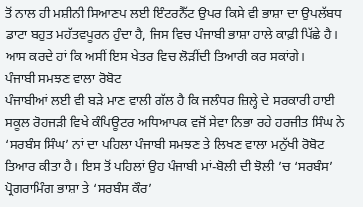ਤੋਂ ਨਾਲ ਹੀ ਮਸ਼ੀਨੀ ਸਿਆਣਪ ਲਈ ਇੰਟਰਨੈੱਟ ਉਪਰ ਕਿਸੇ ਵੀ ਭਾਸ਼ਾ ਦਾ ਉਪਲੱਬਧ ਡਾਟਾ ਬਹੁਤ ਮਹੱਤਵਪੂਰਨ ਹੁੰਦਾ ਹੈ, ਜਿਸ ਵਿਚ ਪੰਜਾਬੀ ਭਾਸ਼ਾ ਹਾਲੇ ਕਾਫ਼ੀ ਪਿੱਛੇ ਹੈ। ਆਸ ਕਰਦੇ ਹਾਂ ਕਿ ਅਸੀਂ ਇਸ ਖੇਤਰ ਵਿਚ ਲੋੜੀਂਦੀ ਤਿਆਰੀ ਕਰ ਸਕਾਂਗੇ।
ਪੰਜਾਬੀ ਸਮਝਣ ਵਾਲਾ ਰੋਬੋਟ
ਪੰਜਾਬੀਆਂ ਲਈ ਵੀ ਬੜੇ ਮਾਣ ਵਾਲੀ ਗੱਲ ਹੈ ਕਿ ਜਲੰਧਰ ਜ਼ਿਲ੍ਹੇ ਦੇ ਸਰਕਾਰੀ ਹਾਈ ਸਕੂਲ ਰੋਹਜੜੀ ਵਿਖੇ ਕੰਪਿਊਟਰ ਅਧਿਆਪਕ ਵਜੋਂ ਸੇਵਾ ਨਿਭਾ ਰਹੇ ਹਰਜੀਤ ਸਿੰਘ ਨੇ ‘ਸਰਬੰਸ ਸਿੰਘ’ ਨਾਂ ਦਾ ਪਹਿਲਾ ਪੰਜਾਬੀ ਸਮਝਣ ਤੇ ਲਿਖਣ ਵਾਲਾ ਮਨੁੱਖੀ ਰੋਬੋਟ ਤਿਆਰ ਕੀਤਾ ਹੈ। ਇਸ ਤੋਂ ਪਹਿਲਾਂ ਉਹ ਪੰਜਾਬੀ ਮਾਂ-ਬੋਲੀ ਦੀ ਝੋਲੀ ’ਚ ‘ਸਰਬੰਸ’ ਪ੍ਰੋਗਰਾਮਿੰਗ ਭਾਸ਼ਾ ਤੇ ‘ਸਰਬੰਸ ਕੌਰ’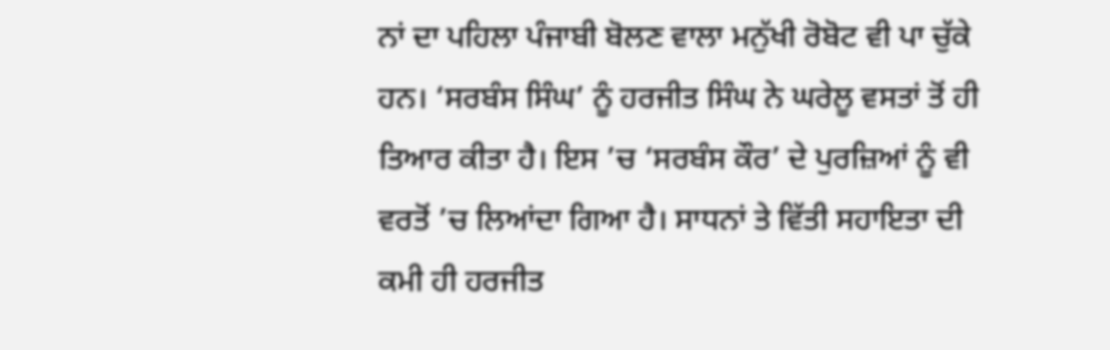ਨਾਂ ਦਾ ਪਹਿਲਾ ਪੰਜਾਬੀ ਬੋਲਣ ਵਾਲਾ ਮਨੁੱਖੀ ਰੋਬੋਟ ਵੀ ਪਾ ਚੁੱਕੇ ਹਨ। ‘ਸਰਬੰਸ ਸਿੰਘ’ ਨੂੰ ਹਰਜੀਤ ਸਿੰਘ ਨੇ ਘਰੇਲੂ ਵਸਤਾਂ ਤੋਂ ਹੀ ਤਿਆਰ ਕੀਤਾ ਹੈ। ਇਸ ’ਚ ‘ਸਰਬੰਸ ਕੌਰ’ ਦੇ ਪੁਰਜ਼ਿਆਂ ਨੂੰ ਵੀ ਵਰਤੋਂ ’ਚ ਲਿਆਂਦਾ ਗਿਆ ਹੈ। ਸਾਧਨਾਂ ਤੇ ਵਿੱਤੀ ਸਹਾਇਤਾ ਦੀ ਕਮੀ ਹੀ ਹਰਜੀਤ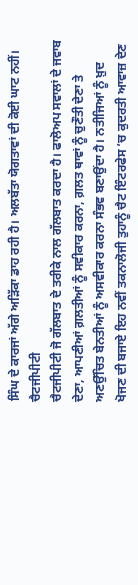ਸਿੰਘ ਦੇ ਕਾਰਜਾਂ ਅੱਗੇ ਅੜਿੱਕਾ ਡਾਹ ਰਹੀ ਹੈ। ਅਲਬੱਤਾ ਯੋਗਤਾਵਾਂ ਦੀ ਕੋਈ ਘਾਟ ਨਹੀਂ।
ਚੈਟਜੀਪੀਟੀ
ਚੈਟਜੀਪੀਟੀ ਜੋ ਗੱਲਬਾਤ ਦੇ ਤਰੀਕੇ ਨਾਲ ਗੱਲਬਾਤ ਕਰਦਾ ਹੈ। ਫਾਲੋਅਪ ਸਵਾਲਾਂ ਦੇ ਜਵਾਬ ਦੇਣਾ, ਆਪਣੀਆਂ ਗ਼ਲਤੀਆਂ ਨੂੰ ਸਵੀਕਾਰ ਕਰਨਾ, ਗ਼ਲਤ ਥਾਵਾਂ ਨੂੰ ਚੁਣੌਤੀ ਦੇਣਾ ਤੇ ਅਣਉੱਚਿਤ ਬੇਨਤੀਆਂ ਨੂੰ ਅਸਵੀਕਾਰ ਕਰਨਾ ਸੰਭਵ ਬਣਾਉਂਦਾ ਹੈ। ਨਤੀਜਿਆਂ ਨੂੰ ਖ਼ੁਦ ਖੋਜਣ ਦੀ ਬਜਾਏ ਇਹ ਨਵੀਂ ਤਕਨਾਲੋਜੀ ਤੁਹਾਨੂੰ ਚੈਟ ਇੰਟਰਫੇਸ ’ਚ ਕੁਦਰਤੀ ਆਵਾਜ਼ ਦੇਣ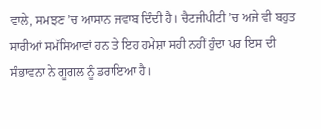ਵਾਲੇ, ਸਮਝਣ ’ਚ ਆਸਾਨ ਜਵਾਬ ਦਿੰਦੀ ਹੈ। ਚੈਟਜੀਪੀਟੀ ’ਚ ਅਜੇ ਵੀ ਬਹੁਤ ਸਾਰੀਆਂ ਸਮੱਸਿਆਵਾਂ ਹਨ ਤੇ ਇਹ ਹਮੇਸ਼ਾ ਸਹੀ ਨਹੀਂ ਹੁੰਦਾ ਪਰ ਇਸ ਦੀ ਸੰਭਾਵਨਾ ਨੇ ਗੂਗਲ ਨੂੰ ਡਰਾਇਆ ਹੈ।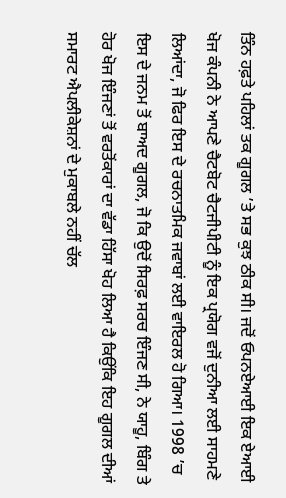ਤਿੰਨ ਹਫ਼ਤੇ ਪਹਿਲਾਂ ਤਕ ਗੂਗਲ ’ਤੇ ਸਭ ਕੁਝ ਠੀਕ ਸੀ। ਜਦੋਂ ਓਪਨਏਆਈ ਇਕ ਏਆਈ ਖੋਜ ਕੰਪਨੀ ਨੇ ਆਪਣੇ ਚੈਟਬੋਟ ਚੈਟਜੀਪੀਟੀ ਨੂੰ ਇਕ ਪ੍ਰਯੋਗ ਵਜੋਂ ਦੁਨੀਆ ਲਈ ਸਾਹਮਣੇ ਲਿਆਂਦਾ, ਜੋ ਫਿਰ ਇਸ ਦੇ ਰਚਨਾਤਮਿਕ ਜਵਾਬਾਂ ਲਈ ਵਾਇਰਲ ਹੋ ਗਿਆ। 1998 ’ਚ ਇਸ ਦੇ ਜਨਮ ਤੋਂ ਬਾਅਦ ਗੂਗਲ, ਜੋ ਕਿ ਉਦੋਂ ਸਿਰਫ਼ ਸਰਚ ਇੰਜਣ ਸੀ, ਨੇ ਯਾਹੂ, ਬਿੰਗ ਤੇ ਹੋਰ ਖੋਜ ਇੰਜਣਾਂ ਤੋਂ ਵਰਤੋਂਕਾਰਾਂ ਦਾ ਵੱਡਾ ਹਿੱਸਾ ਖੋਹ ਲਿਆ ਹੈ ਕਿਉਂਕਿ ਇਹ ਗੂਗਲ ਦੀਆਂ ਸਮਾਰਟ ਐਪਲੀਕੇਸ਼ਨਾਂ ਦੇ ਮੁਕਾਬਲੇ ਨਹੀਂ ਚੱਲ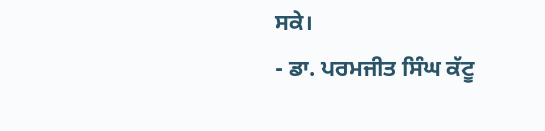ਸਕੇ।
- ਡਾ. ਪਰਮਜੀਤ ਸਿੰਘ ਕੱਟੂ